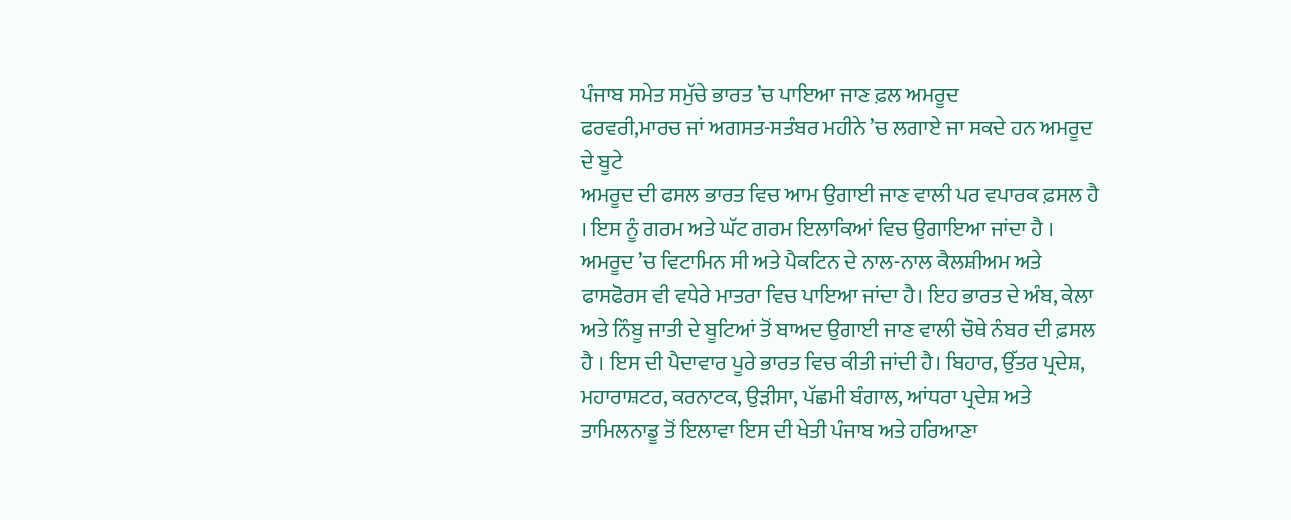ਪੰਜਾਬ ਸਮੇਤ ਸਮੁੱਚੇ ਭਾਰਤ ’ਚ ਪਾਇਆ ਜਾਣ ਫ਼ਲ ਅਮਰੂਦ
ਫਰਵਰੀ,ਮਾਰਚ ਜਾਂ ਅਗਸਤ-ਸਤੰਬਰ ਮਹੀਨੇ ’ਚ ਲਗਾਏ ਜਾ ਸਕਦੇ ਹਨ ਅਮਰੂਦ ਦੇ ਬੂਟੇ
ਅਮਰੂਦ ਦੀ ਫਸਲ ਭਾਰਤ ਵਿਚ ਆਮ ਉਗਾਈ ਜਾਣ ਵਾਲੀ ਪਰ ਵਪਾਰਕ ਫ਼ਸਲ ਹੈ । ਇਸ ਨੂੰ ਗਰਮ ਅਤੇ ਘੱਟ ਗਰਮ ਇਲਾਕਿਆਂ ਵਿਚ ਉਗਾਇਆ ਜਾਂਦਾ ਹੈ । ਅਮਰੂਦ ’ਚ ਵਿਟਾਮਿਨ ਸੀ ਅਤੇ ਪੈਕਟਿਨ ਦੇ ਨਾਲ-ਨਾਲ ਕੈਲਸ਼ੀਅਮ ਅਤੇ ਫਾਸਫੋਰਸ ਵੀ ਵਧੇਰੇ ਮਾਤਰਾ ਵਿਚ ਪਾਇਆ ਜਾਂਦਾ ਹੈ। ਇਹ ਭਾਰਤ ਦੇ ਅੰਬ, ਕੇਲਾ ਅਤੇ ਨਿੰਬੂ ਜਾਤੀ ਦੇ ਬੂਟਿਆਂ ਤੋਂ ਬਾਅਦ ਉਗਾਈ ਜਾਣ ਵਾਲੀ ਚੌਥੇ ਨੰਬਰ ਦੀ ਫ਼ਸਲ ਹੈ । ਇਸ ਦੀ ਪੈਦਾਵਾਰ ਪੂਰੇ ਭਾਰਤ ਵਿਚ ਕੀਤੀ ਜਾਂਦੀ ਹੈ। ਬਿਹਾਰ, ਉੱਤਰ ਪ੍ਰਦੇਸ਼, ਮਹਾਰਾਸ਼ਟਰ, ਕਰਨਾਟਕ, ਉੜੀਸਾ, ਪੱਛਮੀ ਬੰਗਾਲ, ਆਂਧਰਾ ਪ੍ਰਦੇਸ਼ ਅਤੇ ਤਾਮਿਲਨਾਡੂ ਤੋਂ ਇਲਾਵਾ ਇਸ ਦੀ ਖੇਤੀ ਪੰਜਾਬ ਅਤੇ ਹਰਿਆਣਾ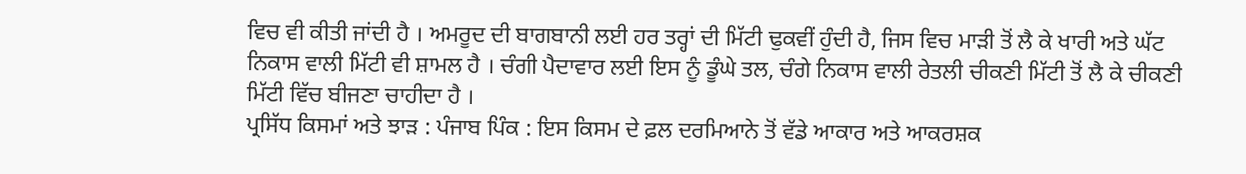ਵਿਚ ਵੀ ਕੀਤੀ ਜਾਂਦੀ ਹੈ । ਅਮਰੂਦ ਦੀ ਬਾਗਬਾਨੀ ਲਈ ਹਰ ਤਰ੍ਹਾਂ ਦੀ ਮਿੱਟੀ ਢੁਕਵੀਂ ਹੁੰਦੀ ਹੈ, ਜਿਸ ਵਿਚ ਮਾੜੀ ਤੋਂ ਲੈ ਕੇ ਖਾਰੀ ਅਤੇ ਘੱਟ ਨਿਕਾਸ ਵਾਲੀ ਮਿੱਟੀ ਵੀ ਸ਼ਾਮਲ ਹੈ । ਚੰਗੀ ਪੈਦਾਵਾਰ ਲਈ ਇਸ ਨੂੰ ਡੂੰਘੇ ਤਲ, ਚੰਗੇ ਨਿਕਾਸ ਵਾਲੀ ਰੇਤਲੀ ਚੀਕਣੀ ਮਿੱਟੀ ਤੋਂ ਲੈ ਕੇ ਚੀਕਣੀ ਮਿੱਟੀ ਵਿੱਚ ਬੀਜਣਾ ਚਾਹੀਦਾ ਹੈ ।
ਪ੍ਰਸਿੱਧ ਕਿਸਮਾਂ ਅਤੇ ਝਾੜ : ਪੰਜਾਬ ਪਿੰਕ : ਇਸ ਕਿਸਮ ਦੇ ਫ਼ਲ ਦਰਮਿਆਨੇ ਤੋਂ ਵੱਡੇ ਆਕਾਰ ਅਤੇ ਆਕਰਸ਼ਕ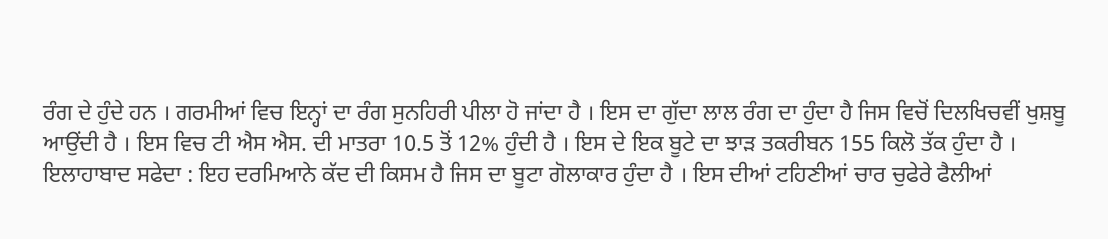ਰੰਗ ਦੇ ਹੁੰਦੇ ਹਨ । ਗਰਮੀਆਂ ਵਿਚ ਇਨ੍ਹਾਂ ਦਾ ਰੰਗ ਸੁਨਹਿਰੀ ਪੀਲਾ ਹੋ ਜਾਂਦਾ ਹੈ । ਇਸ ਦਾ ਗੁੱਦਾ ਲਾਲ ਰੰਗ ਦਾ ਹੁੰਦਾ ਹੈ ਜਿਸ ਵਿਚੋਂ ਦਿਲਖਿਚਵੀਂ ਖੁਸ਼ਬੂ ਆਉਂਦੀ ਹੈ । ਇਸ ਵਿਚ ਟੀ ਐਸ ਐਸ. ਦੀ ਮਾਤਰਾ 10.5 ਤੋਂ 12% ਹੁੰਦੀ ਹੈ । ਇਸ ਦੇ ਇਕ ਬੂਟੇ ਦਾ ਝਾੜ ਤਕਰੀਬਨ 155 ਕਿਲੋ ਤੱਕ ਹੁੰਦਾ ਹੈ ।
ਇਲਾਹਾਬਾਦ ਸਫੇਦਾ : ਇਹ ਦਰਮਿਆਨੇ ਕੱਦ ਦੀ ਕਿਸਮ ਹੈ ਜਿਸ ਦਾ ਬੂਟਾ ਗੋਲਾਕਾਰ ਹੁੰਦਾ ਹੈ । ਇਸ ਦੀਆਂ ਟਹਿਣੀਆਂ ਚਾਰ ਚੁਫੇਰੇ ਫੈਲੀਆਂ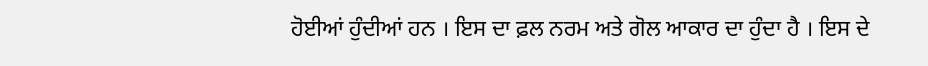ਹੋਈਆਂ ਹੁੰਦੀਆਂ ਹਨ । ਇਸ ਦਾ ਫ਼ਲ ਨਰਮ ਅਤੇ ਗੋਲ ਆਕਾਰ ਦਾ ਹੁੰਦਾ ਹੈ । ਇਸ ਦੇ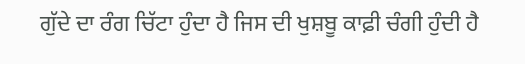ਗੁੱਦੇ ਦਾ ਰੰਗ ਚਿੱਟਾ ਹੁੰਦਾ ਹੈ ਜਿਸ ਦੀ ਖੁਸ਼ਬੂ ਕਾਫ਼ੀ ਚੰਗੀ ਹੁੰਦੀ ਹੈ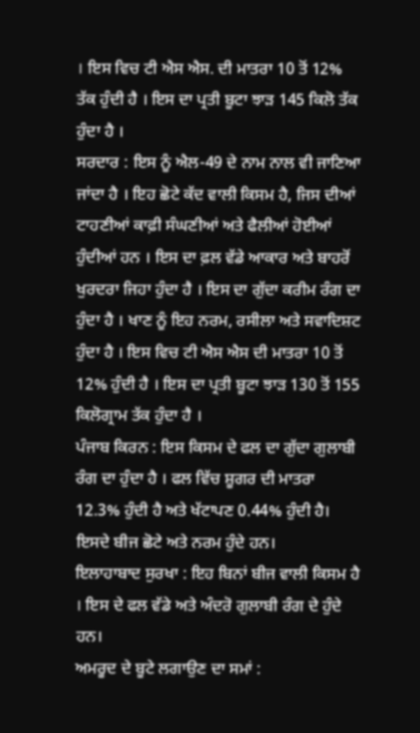। ਇਸ ਵਿਚ ਟੀ ਐਸ ਐਸ. ਦੀ ਮਾਤਰਾ 10 ਤੋਂ 12% ਤੱਕ ਹੁੰਦੀ ਹੈ । ਇਸ ਦਾ ਪ੍ਰਤੀ ਬੂਟਾ ਝਾੜ 145 ਕਿਲੋ ਤੱਕ ਹੁੰਦਾ ਹੈ ।
ਸਰਦਾਰ : ਇਸ ਨੂੰ ਐਲ-49 ਦੇ ਨਾਮ ਨਾਲ ਵੀ ਜਾਣਿਆ ਜਾਂਦਾ ਹੈ । ਇਹ ਛੋਟੇ ਕੱਦ ਵਾਲੀ ਕਿਸਮ ਹੈ, ਜਿਸ ਦੀਆਂ ਟਾਹਣੀਆਂ ਕਾਫ਼ੀ ਸੰਘਣੀਆਂ ਅਤੇ ਫੈਲੀਆਂ ਹੋਈਆਂ ਹੁੰਦੀਆਂ ਹਨ । ਇਸ ਦਾ ਫ਼ਲ ਵੱਡੇ ਆਕਾਰ ਅਤੇ ਬਾਹਰੋਂ ਖੁਰਦਰਾ ਜਿਹਾ ਹੁੰਦਾ ਹੈ । ਇਸ ਦਾ ਗੁੱਦਾ ਕਰੀਮ ਰੰਗ ਦਾ ਹੁੰਦਾ ਹੈ । ਖਾਣ ਨੂੰ ਇਹ ਨਰਮ, ਰਸੀਲਾ ਅਤੇ ਸਵਾਦਿਸ਼ਟ ਹੁੰਦਾ ਹੈ । ਇਸ ਵਿਚ ਟੀ ਐਸ ਐਸ ਦੀ ਮਾਤਰਾ 10 ਤੋਂ 12% ਹੁੰਦੀ ਹੈ । ਇਸ ਦਾ ਪ੍ਰਤੀ ਬੂਟਾ ਝਾੜ 130 ਤੋਂ 155 ਕਿਲੋਗ੍ਰਾਮ ਤੱਕ ਹੁੰਦਾ ਹੈ ।
ਪੰਜਾਬ ਕਿਰਨ : ਇਸ ਕਿਸਮ ਦੇ ਫਲ ਦਾ ਗੁੱਦਾ ਗੁਲਾਬੀ ਰੰਗ ਦਾ ਹੁੰਦਾ ਹੈ । ਫਲ ਵਿੱਚ ਸ਼ੂਗਰ ਦੀ ਮਾਤਰਾ 12.3% ਹੁੰਦੀ ਹੈ ਅਤੇ ਖੱਟਾਪਣ 0.44% ਹੁੰਦੀ ਹੈ। ਇਸਦੇ ਬੀਜ ਛੋਟੇ ਅਤੇ ਨਰਮ ਹੁੰਦੇ ਹਨ।
ਇਲਾਹਾਬਾਦ ਸੁਰਖਾ : ਇਹ ਬਿਨਾਂ ਬੀਜ ਵਾਲੀ ਕਿਸਮ ਹੈ । ਇਸ ਦੇ ਫਲ ਵੱਡੇ ਅਤੇ ਅੰਦਰੋ ਗੁਲਾਬੀ ਰੰਗ ਦੇ ਹੁੰਦੇ ਹਨ।
ਅਮਰੂਦ ਦੇ ਬੂਟੇ ਲਗਾਉਣ ਦਾ ਸਮਾਂ :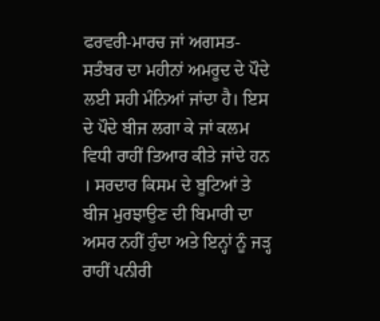ਫਰਵਰੀ-ਮਾਰਚ ਜਾਂ ਅਗਸਤ-ਸਤੰਬਰ ਦਾ ਮਹੀਨਾਂ ਅਮਰੂਦ ਦੇ ਪੌਦੇ ਲਈ ਸਹੀ ਮੰਨਿਆਂ ਜਾਂਦਾ ਹੈ। ਇਸ ਦੇ ਪੌਦੇ ਬੀਜ ਲਗਾ ਕੇ ਜਾਂ ਕਲਮ ਵਿਧੀ ਰਾਹੀਂ ਤਿਆਰ ਕੀਤੇ ਜਾਂਦੇ ਹਨ । ਸਰਦਾਰ ਕਿਸਮ ਦੇ ਬੂਟਿਆਂ ਤੇ ਬੀਜ ਮੁਰਝਾਉਣ ਦੀ ਬਿਮਾਰੀ ਦਾ ਅਸਰ ਨਹੀਂ ਹੁੰਦਾ ਅਤੇ ਇਨ੍ਹਾਂ ਨੂੰ ਜੜ੍ਹ ਰਾਹੀਂ ਪਨੀਰੀ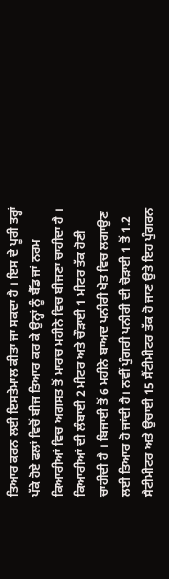ਤਿਆਰ ਕਰਨ ਲਈ ਇਸਤੇਮਾਲ ਕੀਤਾ ਜਾ ਸਕਦਾ ਹੈ । ਇਸ ਦੇ ਪੂਰੀ ਤਰ੍ਹਾਂ ਪੱਕੇ ਹੋਏ ਫਲਾਂ ਵਿਚੋਂ ਬੀਜ ਤਿਆਰ ਕਰ ਕੇ ਉਨ੍ਹਾਂ ਨੂੰ ਬੈੱਡ ਜਾਂ ਨਰਮ ਕਿਆਰੀਆਂ ਵਿਚ ਅਗਸਤ ਤੋਂ ਮਾਰਚ ਮਹੀਨੇ ਵਿਚ ਬੀਜਣਾ ਚਾਹੀਦਾ ਹੈ । ਕਿਆਰੀਆਂ ਦੀ ਲੰਬਾਈ 2 ਮੀਟਰ ਅਤੇ ਚੌੜਾਈ 1 ਮੀਟਰ ਤੱਕ ਹੋਣੀ ਚਾਹੀਦੀ ਹੈ । ਬਿਜਾਈ ਤੋਂ 6 ਮਹੀਨੇ ਬਾਅਦ ਪਨੀਰੀ ਖੇਤ ਵਿਚ ਲਗਾਉਣ ਲਈ ਤਿਆਰ ਹੋ ਜਾਂਦੀ ਹੈ। ਨਵੀਂ ਪੁੰਗਰੀ ਪਨੀਰੀ ਦੀ ਚੋੜਾਈ 1 ਤੋਂ 1.2 ਸੈਟੀਮੀਟਰ ਅਤੇ ਉਚਾਈ 15 ਸੈਂਟੀਮੀਟਰ ਤੱਕ ਹੋ ਜਾਣ ਉਤੇ ਇਹ ਪੁੰਗਰਨ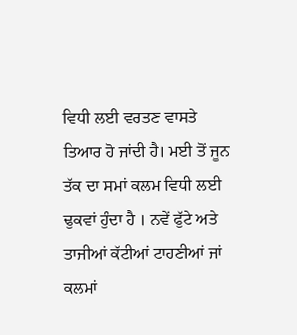ਵਿਧੀ ਲਈ ਵਰਤਣ ਵਾਸਤੇ ਤਿਆਰ ਹੋ ਜਾਂਦੀ ਹੈ। ਮਈ ਤੋਂ ਜੂਨ ਤੱਕ ਦਾ ਸਮਾਂ ਕਲਮ ਵਿਧੀ ਲਈ ਢੁਕਵਾਂ ਹੁੰਦਾ ਹੈ । ਨਵੇਂ ਫੁੱਟੇ ਅਤੇ ਤਾਜੀਆਂ ਕੱਟੀਆਂ ਟਾਹਣੀਆਂ ਜਾਂ ਕਲਮਾਂ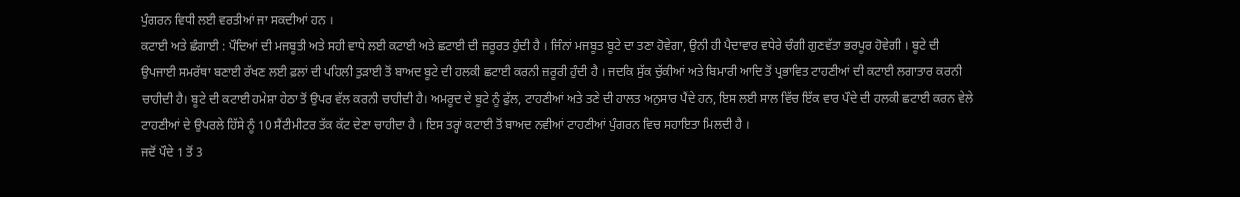ਪੁੰਗਰਨ ਵਿਧੀ ਲਈ ਵਰਤੀਆਂ ਜਾ ਸਕਦੀਆਂ ਹਨ ।
ਕਟਾਈ ਅਤੇ ਛੰਗਾਈ : ਪੌਦਿਆਂ ਦੀ ਮਜਬੂਤੀ ਅਤੇ ਸਹੀ ਵਾਧੇ ਲਈ ਕਟਾਈ ਅਤੇ ਛਟਾਈ ਦੀ ਜ਼ਰੂਰਤ ਹੁੰਦੀ ਹੈ । ਜਿੰਨਾਂ ਮਜਬੂਤ ਬੂਟੇ ਦਾ ਤਣਾ ਹੋਵੇਗਾ, ਉਨੀ ਹੀ ਪੈਦਾਵਾਰ ਵਧੇਰੇ ਚੰਗੀ ਗੁਣਵੱਤਾ ਭਰਪੂਰ ਹੋਵੇਗੀ । ਬੂਟੇ ਦੀ ਉਪਜਾਈ ਸਮਰੱਥਾ ਬਣਾਈ ਰੱਖਣ ਲਈ ਫ਼ਲਾਂ ਦੀ ਪਹਿਲੀ ਤੁੜਾਈ ਤੋਂ ਬਾਅਦ ਬੂਟੇ ਦੀ ਹਲਕੀ ਛਟਾਈ ਕਰਨੀ ਜ਼ਰੂਰੀ ਹੁੰਦੀ ਹੈ । ਜਦਕਿ ਸੁੱਕ ਚੁੱਕੀਆਂ ਅਤੇ ਬਿਮਾਰੀ ਆਦਿ ਤੋਂ ਪ੍ਰਭਾਵਿਤ ਟਾਹਣੀਆਂ ਦੀ ਕਟਾਈ ਲਗਾਤਾਰ ਕਰਨੀ ਚਾਹੀਦੀ ਹੈ। ਬੂਟੇ ਦੀ ਕਟਾਈ ਹਮੇਸ਼ਾ ਹੇਠਾ ਤੋਂ ਉਪਰ ਵੱਲ ਕਰਨੀ ਚਾਹੀਦੀ ਹੈ। ਅਮਰੂਦ ਦੇ ਬੂਟੇ ਨੂੰ ਫੁੱਲ, ਟਾਹਣੀਆਂ ਅਤੇ ਤਣੇ ਦੀ ਹਾਲਤ ਅਨੁਸਾਰ ਪੈਂਦੇ ਹਨ, ਇਸ ਲਈ ਸਾਲ ਵਿੱਚ ਇੱਕ ਵਾਰ ਪੌਦੇ ਦੀ ਹਲਕੀ ਛਟਾਈ ਕਰਨ ਵੇਲੇ ਟਾਹਣੀਆਂ ਦੇ ਉਪਰਲੇ ਹਿੱਸੇ ਨੂੰ 10 ਸੈਂਟੀਮੀਟਰ ਤੱਕ ਕੱਟ ਦੇਣਾ ਚਾਹੀਦਾ ਹੈ । ਇਸ ਤਰ੍ਹਾਂ ਕਟਾਈ ਤੋਂ ਬਾਅਦ ਨਵੀਆਂ ਟਾਹਣੀਆਂ ਪੁੰਗਰਨ ਵਿਚ ਸਹਾਇਤਾ ਮਿਲਦੀ ਹੈ ।
ਜਦੋਂ ਪੌਦੇ 1 ਤੋਂ 3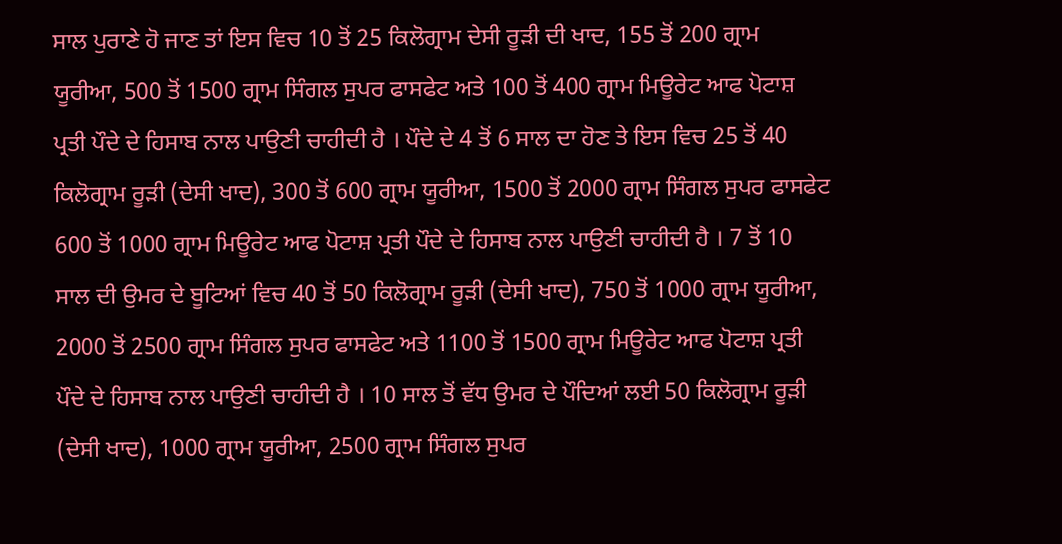ਸਾਲ ਪੁਰਾਣੇ ਹੋ ਜਾਣ ਤਾਂ ਇਸ ਵਿਚ 10 ਤੋਂ 25 ਕਿਲੋਗ੍ਰਾਮ ਦੇਸੀ ਰੂੜੀ ਦੀ ਖਾਦ, 155 ਤੋਂ 200 ਗ੍ਰਾਮ ਯੂਰੀਆ, 500 ਤੋਂ 1500 ਗ੍ਰਾਮ ਸਿੰਗਲ ਸੁਪਰ ਫਾਸਫੇਟ ਅਤੇ 100 ਤੋਂ 400 ਗ੍ਰਾਮ ਮਿਊਰੇਟ ਆਫ ਪੋਟਾਸ਼ ਪ੍ਰਤੀ ਪੌਦੇ ਦੇ ਹਿਸਾਬ ਨਾਲ ਪਾਉਣੀ ਚਾਹੀਦੀ ਹੈ । ਪੌਦੇ ਦੇ 4 ਤੋਂ 6 ਸਾਲ ਦਾ ਹੋਣ ਤੇ ਇਸ ਵਿਚ 25 ਤੋਂ 40 ਕਿਲੋਗ੍ਰਾਮ ਰੂੜੀ (ਦੇਸੀ ਖਾਦ), 300 ਤੋਂ 600 ਗ੍ਰਾਮ ਯੂਰੀਆ, 1500 ਤੋਂ 2000 ਗ੍ਰਾਮ ਸਿੰਗਲ ਸੁਪਰ ਫਾਸਫੇਟ 600 ਤੋਂ 1000 ਗ੍ਰਾਮ ਮਿਊਰੇਟ ਆਫ ਪੋਟਾਸ਼ ਪ੍ਰਤੀ ਪੌਦੇ ਦੇ ਹਿਸਾਬ ਨਾਲ ਪਾਉਣੀ ਚਾਹੀਦੀ ਹੈ । 7 ਤੋਂ 10 ਸਾਲ ਦੀ ਉਮਰ ਦੇ ਬੂਟਿਆਂ ਵਿਚ 40 ਤੋਂ 50 ਕਿਲੋਗ੍ਰਾਮ ਰੂੜੀ (ਦੇਸੀ ਖਾਦ), 750 ਤੋਂ 1000 ਗ੍ਰਾਮ ਯੂਰੀਆ, 2000 ਤੋਂ 2500 ਗ੍ਰਾਮ ਸਿੰਗਲ ਸੁਪਰ ਫਾਸਫੇਟ ਅਤੇ 1100 ਤੋਂ 1500 ਗ੍ਰਾਮ ਮਿਊਰੇਟ ਆਫ ਪੋਟਾਸ਼ ਪ੍ਰਤੀ ਪੌਦੇ ਦੇ ਹਿਸਾਬ ਨਾਲ ਪਾਉਣੀ ਚਾਹੀਦੀ ਹੈ । 10 ਸਾਲ ਤੋਂ ਵੱਧ ਉਮਰ ਦੇ ਪੌਦਿਆਂ ਲਈ 50 ਕਿਲੋਗ੍ਰਾਮ ਰੂੜੀ (ਦੇਸੀ ਖਾਦ), 1000 ਗ੍ਰਾਮ ਯੂਰੀਆ, 2500 ਗ੍ਰਾਮ ਸਿੰਗਲ ਸੁਪਰ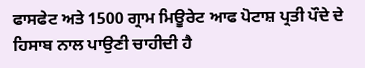ਫਾਸਫੇਟ ਅਤੇ 1500 ਗ੍ਰਾਮ ਮਿਊਰੇਟ ਆਫ ਪੋਟਾਸ਼ ਪ੍ਰਤੀ ਪੌਦੇ ਦੇ ਹਿਸਾਬ ਨਾਲ ਪਾਉਣੀ ਚਾਹੀਦੀ ਹੈ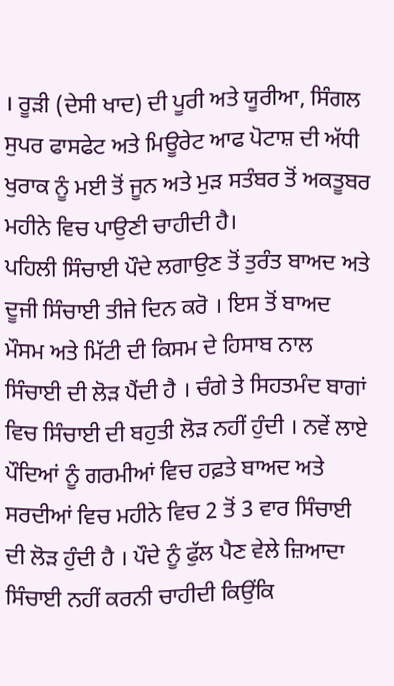। ਰੂੜੀ (ਦੇਸੀ ਖਾਦ) ਦੀ ਪੂਰੀ ਅਤੇ ਯੂਰੀਆ, ਸਿੰਗਲ ਸੁਪਰ ਫਾਸਫੇਟ ਅਤੇ ਮਿਊਰੇਟ ਆਫ ਪੋਟਾਸ਼ ਦੀ ਅੱਧੀ ਖੁਰਾਕ ਨੂੰ ਮਈ ਤੋਂ ਜੂਨ ਅਤੇ ਮੁੜ ਸਤੰਬਰ ਤੋਂ ਅਕਤੂਬਰ ਮਹੀਨੇ ਵਿਚ ਪਾਉਣੀ ਚਾਹੀਦੀ ਹੈ।
ਪਹਿਲੀ ਸਿੰਚਾਈ ਪੌਦੇ ਲਗਾਉਣ ਤੋਂ ਤੁਰੰਤ ਬਾਅਦ ਅਤੇ ਦੂਜੀ ਸਿੰਚਾਈ ਤੀਜੇ ਦਿਨ ਕਰੋ । ਇਸ ਤੋਂ ਬਾਅਦ ਮੌਸਮ ਅਤੇ ਮਿੱਟੀ ਦੀ ਕਿਸਮ ਦੇ ਹਿਸਾਬ ਨਾਲ ਸਿੰਚਾਈ ਦੀ ਲੋੜ ਪੈਂਦੀ ਹੈ । ਚੰਗੇ ਤੇ ਸਿਹਤਮੰਦ ਬਾਗਾਂ ਵਿਚ ਸਿੰਚਾਈ ਦੀ ਬਹੁਤੀ ਲੋੜ ਨਹੀਂ ਹੁੰਦੀ । ਨਵੇਂ ਲਾਏ ਪੌਦਿਆਂ ਨੂੰ ਗਰਮੀਆਂ ਵਿਚ ਹਫ਼ਤੇ ਬਾਅਦ ਅਤੇ ਸਰਦੀਆਂ ਵਿਚ ਮਹੀਨੇ ਵਿਚ 2 ਤੋਂ 3 ਵਾਰ ਸਿੰਚਾਈ ਦੀ ਲੋੜ ਹੁੰਦੀ ਹੈ । ਪੌਦੇ ਨੂੰ ਫੁੱਲ ਪੈਣ ਵੇਲੇ ਜ਼ਿਆਦਾ ਸਿੰਚਾਈ ਨਹੀਂ ਕਰਨੀ ਚਾਹੀਦੀ ਕਿਉਂਕਿ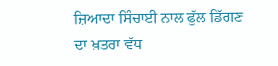ਜ਼ਿਆਦਾ ਸਿੰਚਾਈ ਨਾਲ ਫੁੱਲ ਡਿੱਗਣ ਦਾ ਖ਼ਤਰਾ ਵੱਧ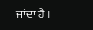ਜਾਂਦਾ ਹੈ ।